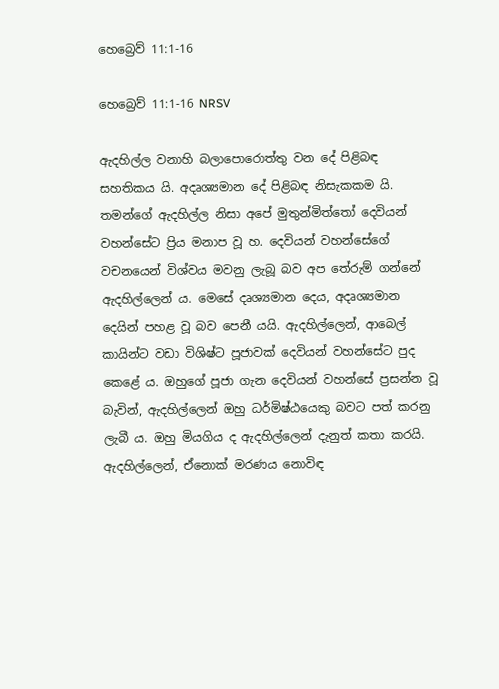හෙබ්‍රෙව් 11:1-16

හෙබ්‍රෙව් 11:1-16 NRSV

ඇදහිල්ල වනාහි බලාපොරොත්තු වන දේ පිළිබඳ සහතිකය යි. අදෘශ්‍යමාන දේ පිළිබඳ නිසැකකම යි. තමන්ගේ ඇදහිල්ල නිසා අපේ මුතුන්මිත්තෝ දෙවියන් වහන්සේට ප්‍රිය මනාප වූ හ. දෙවියන් වහන්සේගේ වචනයෙන් විශ්වය මවනු ලැබූ බව අප තේරුම් ගන්නේ ඇදහිල්ලෙන් ය. මෙසේ දෘශ්‍යමාන දෙය, අදෘශ්‍යමාන දෙයින් පහළ වූ බව පෙනී යයි. ඇදහිල්ලෙන්, ආබෙල් කායින්ට වඩා විශිෂ්ට පූජාවක් දෙවියන් වහන්සේට පුද කෙළේ ය. ඔහුගේ පූජා ගැන දෙවියන් වහන්සේ ප්‍රසන්න වූ බැවින්, ඇදහිල්ලෙන් ඔහු ධර්මිෂ්ඨයෙකු බවට පත් කරනු ලැබී ය. ඔහු මියගිය ද ඇදහිල්ලෙන් දැනුත් කතා කරයි. ඇදහිල්ලෙන්, ඒනොක් මරණය නොවිඳ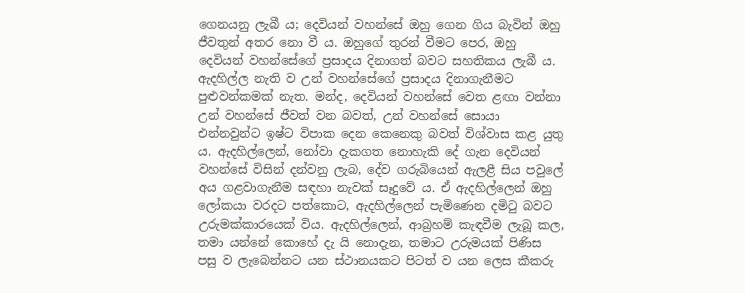ගෙනයනු ලැබී ය; දෙවියන් වහන්සේ ඔහු ගෙන ගිය බැවින් ඔහු ජීවතුන් අතර නො වී ය. ඔහුගේ තුරන් වීමට පෙර, ඔහු දෙවියන් වහන්සේගේ ප්‍රසාදය දිනාගත් බවට සහතිකය ලැබී ය. ඇදහිල්ල නැති ව උන් වහන්සේගේ ප්‍රසාදය දිනාගැනීමට පුළුවන්කමක් නැත. මන්ද, දෙවියන් වහන්සේ වෙත ළඟා වන්නා උන් වහන්සේ ජීවත් වන බවත්, උන් වහන්සේ සොයා එන්නවුන්ට ඉෂ්ට විපාක දෙන කෙනෙකු බවත් විශ්වාස කළ යුතු ය. ඇදහිල්ලෙන්, නෝවා දැකගත නොහැකි දේ ගැන දෙවියන් වහන්සේ විසින් දන්වනු ලැබ, දේව ගරුබියෙන් ඇලළී සිය පවුලේ අය ගළවාගැනීම සඳහා නැවක් සෑදුවේ ය. ඒ ඇදහිල්ලෙන් ඔහු ලෝකයා වරදට පත්කොට, ඇදහිල්ලෙන් පැමිණෙන දමිටු බවට උරුමක්කාරයෙක් විය. ඇදහිල්ලෙන්, ආබ්‍රහම් කැඳවීම ලැබූ කල, තමා යන්නේ කොහේ දැ යි නොදැන, තමාට උරුමයක් පිණිස පසු ව ලැබෙන්නට යන ස්ථානයකට පිටත් ව යන ලෙස කීකරු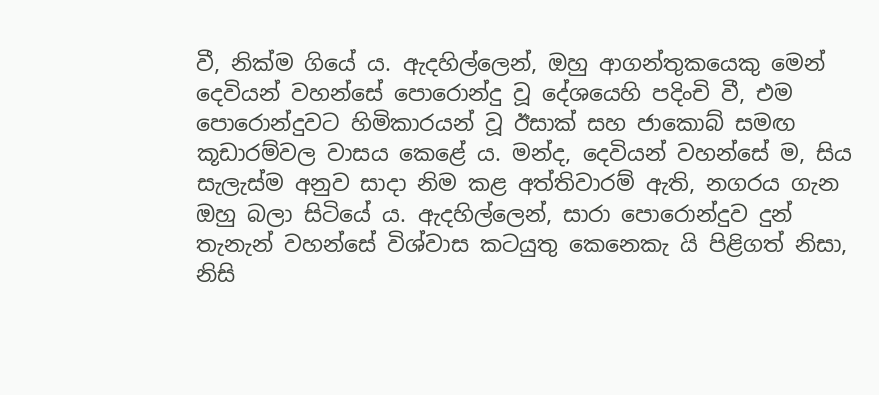වී, නික්ම ගියේ ය. ඇදහිල්ලෙන්, ඔහු ආගන්තුකයෙකු මෙන් දෙවියන් වහන්සේ පොරොන්දු වූ දේශයෙහි පදිංචි වී, එම පොරොන්දුවට හිමිකාරයන් වූ ඊසාක් සහ ජාකොබ් සමඟ කූඩාරම්වල වාසය කෙළේ ය. මන්ද, දෙවියන් වහන්සේ ම, සිය සැලැස්ම අනුව සාදා නිම කළ අත්තිවාරම් ඇති, නගරය ගැන ඔහු බලා සිටියේ ය. ඇදහිල්ලෙන්, සාරා පොරොන්දුව දුන් තැනැන් වහන්සේ විශ්වාස කටයුතු කෙනෙකැ යි පිළිගත් නිසා, නිසි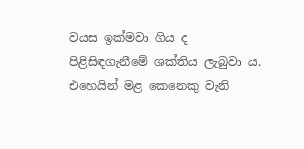වයස ඉක්මවා ගිය ද පිළිසිඳගැනීමේ ශක්තිය ලැබුවා ය. එහෙයින් මළ කෙනෙකු වැනි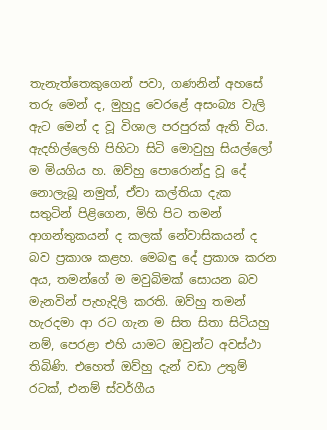තැනැත්තෙකුගෙන් පවා, ගණනින් අහසේ තරු මෙන් ද, මුහුදු වෙරළේ අසංබ්‍ය වැලි ඇට මෙන් ද වූ විශාල පරපුරක් ඇති විය. ඇදහිල්ලෙහි පිහිටා සිටි මොවුහු සියල්ලෝ ම මියගිය හ. ඔව්හු පොරොන්දු වූ දේ නොලැබූ නමුත්, ඒවා කල්තියා දැක සතුටින් පිළිගෙන, මිහි පිට තමන් ආගන්තුකයන් ද කලක් නේවාසිකයන් ද බව ප්‍රකාශ කළහ. මෙබඳු දේ ප්‍රකාශ කරන අය, තමන්ගේ ම මවුබිමක් සොයන බව මැනවින් පැහැදිලි කරති. ඔව්හු තමන් හැරදමා ආ රට ගැන ම සිත සිතා සිටියහු නම්, පෙරළා එහි යාමට ඔවුන්ට අවස්ථා තිබිණි. එහෙත් ඔව්හු දැන් වඩා උතුම් රටක්, එනම් ස්වර්ගීය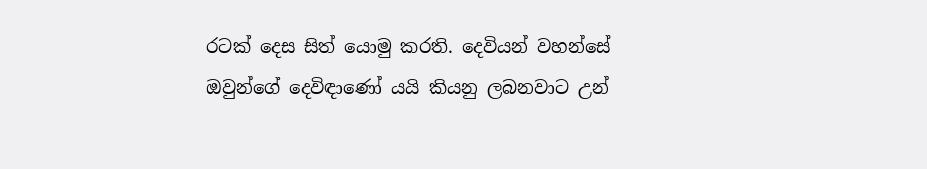රටක් දෙස සිත් යොමු කරති. දෙවියන් වහන්සේ ඔවුන්ගේ දෙවිඳාණෝ යයි කියනු ලබනවාට උන්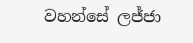වහන්සේ ලජ්ජා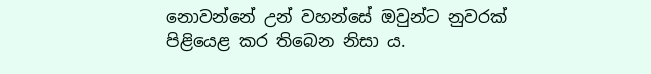නොවන්නේ උන් වහන්සේ ඔවුන්ට නුවරක් පිළියෙළ කර තිබෙන නිසා ය.